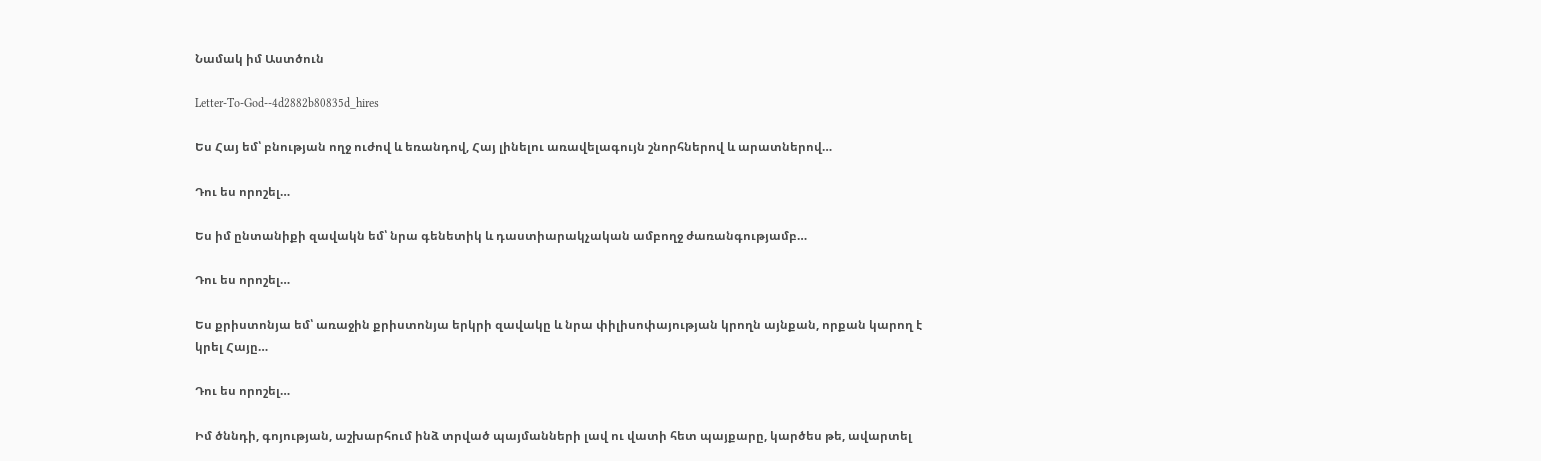Նամակ իմ Աստծուն

Letter-To-God--4d2882b80835d_hires

Ես Հայ եմ՝ բնության ողջ ուժով և եռանդով, Հայ լինելու առավելագույն շնորհներով և արատներով…

Դու ես որոշել…

Ես իմ ընտանիքի զավակն եմ՝ նրա գենետիկ և դաստիարակչական ամբողջ ժառանգությամբ…

Դու ես որոշել…

Ես քրիստոնյա եմ՝ առաջին քրիստոնյա երկրի զավակը և նրա փիլիսոփայության կրողն այնքան, որքան կարող է կրել Հայը…

Դու ես որոշել…

Իմ ծննդի, գոյության, աշխարհում ինձ տրված պայմանների լավ ու վատի հետ պայքարը, կարծես թե, ավարտել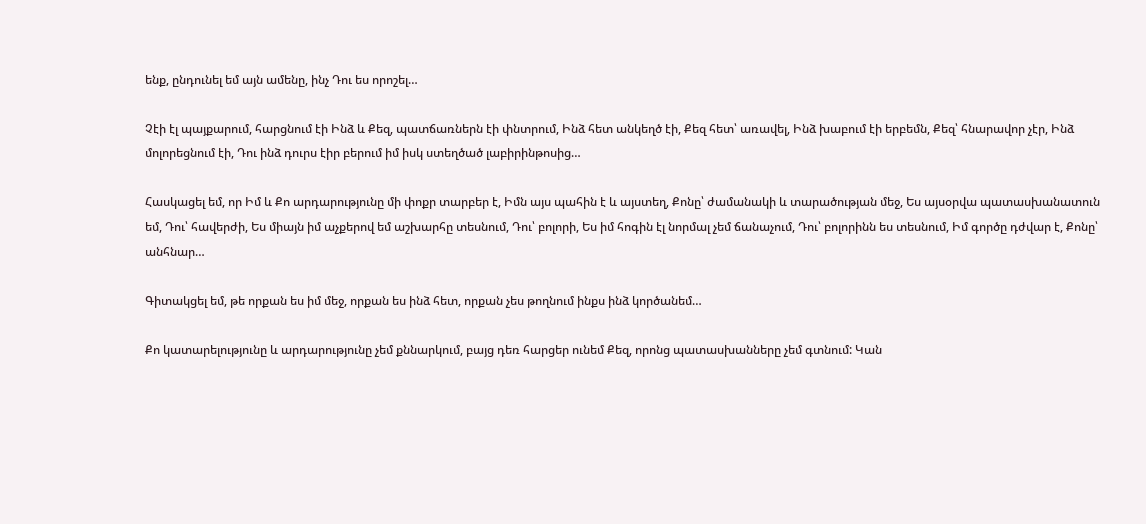ենք, ընդունել եմ այն ամենը, ինչ Դու ես որոշել…

Չէի էլ պայքարում, հարցնում էի Ինձ և Քեզ, պատճառներն էի փնտրում, Ինձ հետ անկեղծ էի, Քեզ հետ՝ առավել, Ինձ խաբում էի երբեմն, Քեզ՝ հնարավոր չէր, Ինձ մոլորեցնում էի, Դու ինձ դուրս էիր բերում իմ իսկ ստեղծած լաբիրինթոսից…

Հասկացել եմ, որ Իմ և Քո արդարությունը մի փոքր տարբեր է, Իմն այս պահին է և այստեղ, Քոնը՝ ժամանակի և տարածության մեջ, Ես այսօրվա պատասխանատուն եմ, Դու՝ հավերժի, Ես միայն իմ աչքերով եմ աշխարհը տեսնում, Դու՝ բոլորի, Ես իմ հոգին էլ նորմալ չեմ ճանաչում, Դու՝ բոլորինն ես տեսնում, Իմ գործը դժվար է, Քոնը՝ անհնար…

Գիտակցել եմ, թե որքան ես իմ մեջ, որքան ես ինձ հետ, որքան չես թողնում ինքս ինձ կործանեմ…

Քո կատարելությունը և արդարությունը չեմ քննարկում, բայց դեռ հարցեր ունեմ Քեզ, որոնց պատասխանները չեմ գտնում: Կան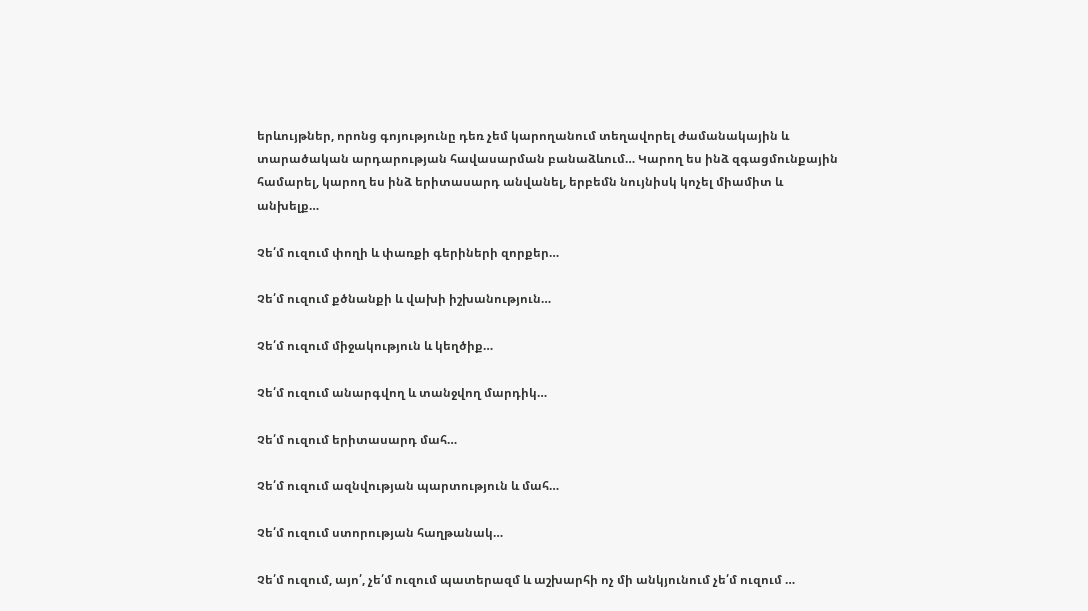երևույթներ, որոնց գոյությունը դեռ չեմ կարողանում տեղավորել ժամանակային և տարածական արդարության հավասարման բանաձևում… Կարող ես ինձ զգացմունքային համարել, կարող ես ինձ երիտասարդ անվանել, երբեմն նույնիսկ կոչել միամիտ և անխելք…

Չե՛մ ուզում փողի և փառքի գերիների զորքեր…

Չե՛մ ուզում քծնանքի և վախի իշխանություն…

Չե՛մ ուզում միջակություն և կեղծիք…

Չե՛մ ուզում անարգվող և տանջվող մարդիկ…

Չե՛մ ուզում երիտասարդ մահ…

Չե՛մ ուզում ազնվության պարտություն և մահ…

Չե՛մ ուզում ստորության հաղթանակ…

Չե՛մ ուզում, այո՛, չե՛մ ուզում պատերազմ և աշխարհի ոչ մի անկյունում չե՛մ ուզում …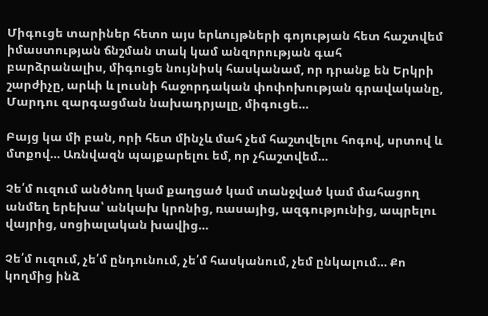Միգուցե տարիներ հետո այս երևույթների գոյության հետ հաշտվեմ իմաստության ճնշման տակ կամ անզորության գահ բարձրանալիս, միգուցե նույնիսկ հասկանամ, որ դրանք են Երկրի շարժիչը, արևի և լուսնի հաջորդական փոփոխության գրավականը, Մարդու զարգացման նախադրյալը, միգուցե…

Բայց կա մի բան, որի հետ մինչև մահ չեմ հաշտվելու հոգով, սրտով և մտքով… Առնվազն պայքարելու եմ, որ չհաշտվեմ…

Չե՛մ ուզում անծնող կամ քաղցած կամ տանջված կամ մահացող անմեղ երեխա՝ անկախ կրոնից, ռասայից, ազգությունից, ապրելու վայրից, սոցիալական խավից…

Չե՛մ ուզում, չե՛մ ընդունում, չե՛մ հասկանում, չեմ ընկալում… Քո կողմից ինձ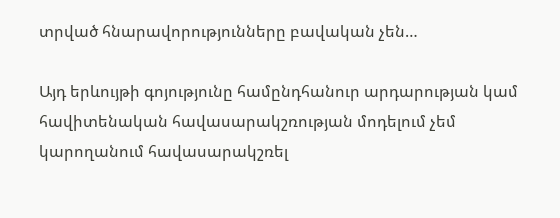տրված հնարավորությունները բավական չեն…

Այդ երևույթի գոյությունը համընդհանուր արդարության կամ հավիտենական հավասարակշռության մոդելում չեմ կարողանում հավասարակշռել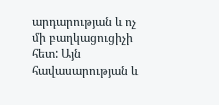արդարության և ոչ մի բաղկացուցիչի հետ: Այն հավասարության և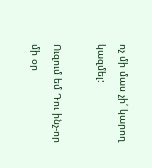ոչ մի մաս չի՛ կարող կազմել:

Ուզում եմ Դու ինչ-որ մի օր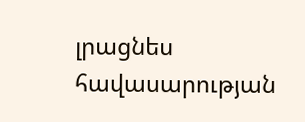լրացնես հավասարության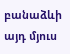բանաձևի այդ մյուս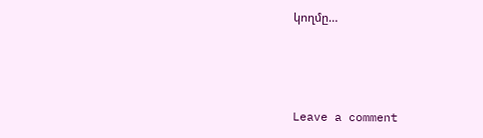կողմը…



Leave a comment